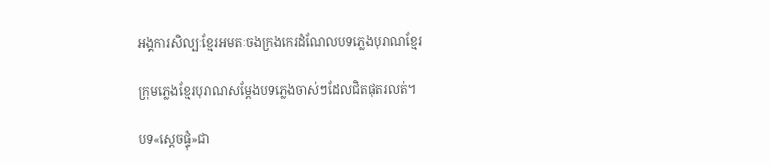អង្គការសិល្បៈខ្មែរអមតៈចងក្រងកេរដំណែលបទភ្លេងបុរាណខ្មែរ

ក្រុមភ្លេងខ្មែរបុរាណសម្តែងបទភ្លេងចាស់ៗដែលជិតផុតរលត់។

បទ«ស្តេចផ្ទុំ»ជា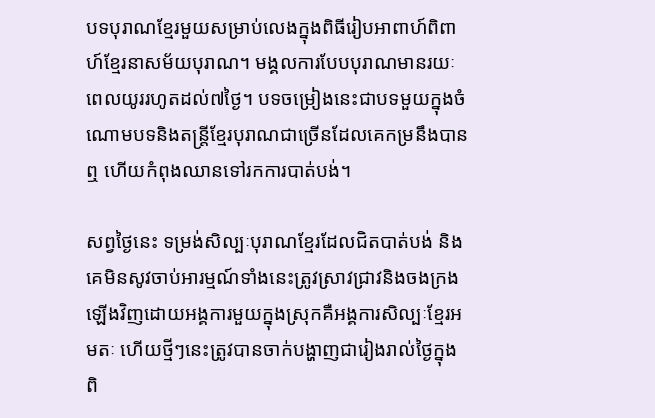បទបុរាណខ្មែរមួយសម្រាប់លេងក្នុងពិធីរៀបអាពាហ៍ពិពាហ៍ខ្មែរនាសម័យបុរាណ។ មង្គលការបែបបុរាណមានរយៈពេលយូររហូតដល់៧ថ្ងៃ។ បទចម្រៀងនេះជាបទមួយក្នុងចំណោមបទនិងតន្ត្រីខ្មែរបុរាណជាច្រើនដែលគេកម្រនឹងបានឮ ហើយកំពុងឈានទៅរកការបាត់បង់។

សព្វថ្ងៃនេះ ទម្រង់សិល្បៈបុរាណខ្មែរដែលជិតបាត់បង់ និងគេមិនសូវចាប់អារម្មណ៍ទាំងនេះត្រូវស្រាវជ្រាវនិងចងក្រងឡើងវិញដោយអង្គការមួយក្នុងស្រុកគឺអង្គការសិល្បៈខ្មែរអមតៈ ហើយថ្មីៗនេះត្រូវបានចាក់បង្ហាញជារៀងរាល់ថ្ងៃក្នុងពិ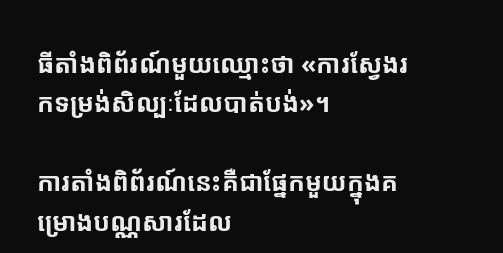ធីតាំងពិព័រណ៍មួយឈ្មោះថា «ការស្វែងរកទម្រង់សិល្បៈដែលបាត់បង់»។

ការតាំងពិព័រណ៍នេះគឺជាផ្នែកមួយក្នុងគម្រោងបណ្ណសារដែល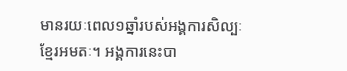មានរយៈពេល១ឆ្នាំរបស់អង្គការសិល្បៈខ្មែរអមតៈ។ អង្គការនេះបា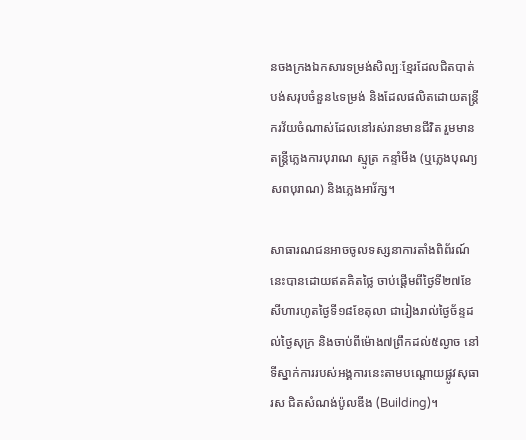នចងក្រងឯកសារទម្រង់សិល្បៈខ្មែរដែលជិតបាត់បង់សរុបចំនួន៤ទម្រង់ និងដែលផលិតដោយតន្រ្តីករវ័យចំណាស់ដែលនៅរស់រានមានជីវិត រួមមានតន្រ្តីភ្លេងការបុរាណ ស្មូត្រ កន្ទាំមីង (ឬភ្លេងបុណ្យសពបុរាណ) និងភ្លេងអារ័ក្ស។

សាធារណជនអាចចូលទស្សនាការតាំងពិព័រណ៍នេះបានដោយឥតគិតថ្លៃ ចាប់ផ្តើមពីថ្ងៃទី២៧ខែសីហារហូតថ្ងៃទី១៨ខែតុលា ជារៀងរាល់ថ្ងៃច័ន្ទដល់ថ្ងៃសុក្រ និងចាប់ពីម៉ោង៧ព្រឹកដល់៥ល្ងាច នៅទីស្នាក់ការរបស់អង្គការនេះតាមបណ្តោយផ្លូវសុធារស ជិតសំណង់ប៉ូលឌីង (Building)។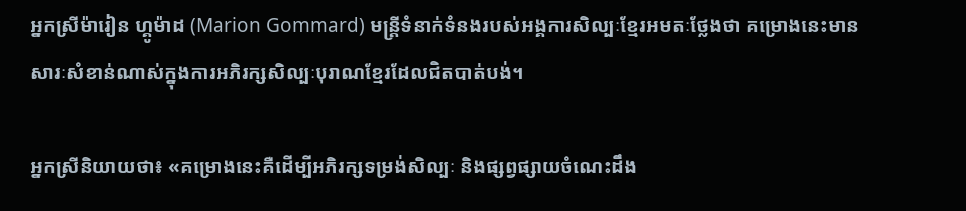អ្នកស្រីម៉ារៀន ហ្គូម៉ាដ (Marion Gommard) មន្ត្រីទំនាក់ទំនងរបស់អង្គការសិល្បៈខ្មែរអមតៈថ្លែងថា គម្រោងនេះមានសារៈសំខាន់ណាស់ក្នុងការអភិរក្សសិល្បៈបុរាណខ្មែរដែលជិតបាត់បង់។

អ្នកស្រីនិយាយថា៖ «គម្រោងនេះគឺដើម្បីអភិរក្សទម្រង់សិល្បៈ និងផ្សព្វផ្សាយចំណេះដឹង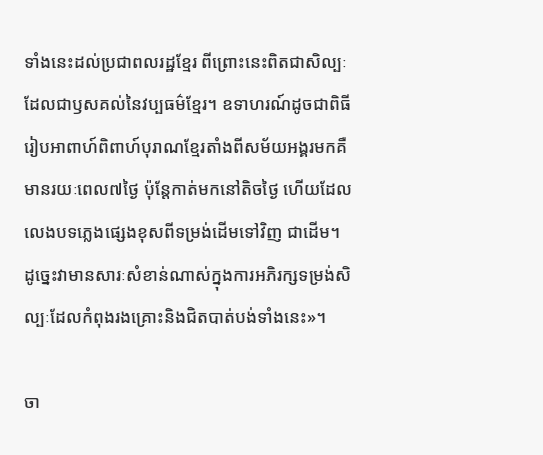ទាំងនេះដល់ប្រជាពលរដ្ឋខ្មែរ ពីព្រោះនេះពិតជាសិល្បៈដែលជាឫសគល់នៃវប្បធម៌ខ្មែរ។ ឧទាហរណ៍ដូចជាពិធីរៀបអាពាហ៍ពិពាហ៍បុរាណខ្មែរតាំងពីសម័យអង្គរមកគឺមានរយៈពេល៧ថ្ងៃ ប៉ុន្តែកាត់មកនៅតិចថ្ងៃ ហើយដែលលេងបទភ្លេងផ្សេងខុសពីទម្រង់ដើមទៅវិញ ជាដើម។ ដូច្នេះវាមានសារៈសំខាន់ណាស់ក្នុងការអភិរក្សទម្រង់សិល្បៈដែលកំពុងរងគ្រោះនិងជិតបាត់បង់ទាំងនេះ»។

ចា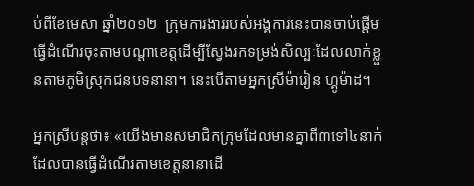ប់ពីខែមេសា ឆ្នាំ២០១២  ក្រុមការងាររបស់អង្គការនេះបានចាប់ផ្តើមធ្វើដំណើរចុះតាមបណ្តាខេត្តដើម្បីស្វែងរកទម្រង់សិល្បៈដែលលាក់ខ្លួនតាមភូមិស្រុកជនបទនានា។ នេះបើតាមអ្នកស្រីម៉ារៀន ហ្គូម៉ាដ។

អ្នកស្រីបន្តថា៖ «យើងមានសមាជិកក្រុមដែលមានគ្នាពី៣ទៅ៤នាក់ ដែលបានធ្វើដំណើរតាមខេត្តនានាដើ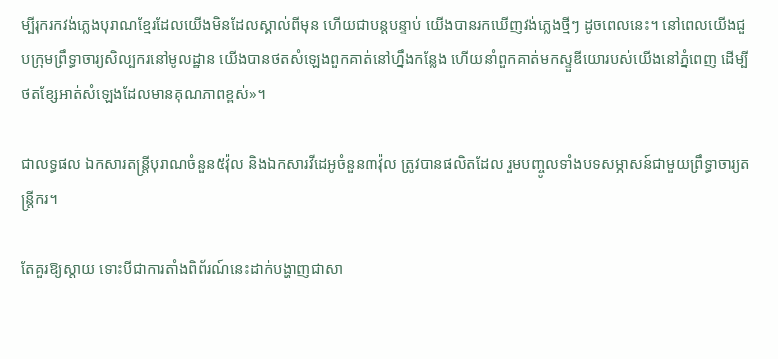ម្បីរុករកវង់ភ្លេងបុរាណខ្មែរដែលយើងមិនដែលស្គាល់ពីមុន ហើយជាបន្តបន្ទាប់ យើងបានរកឃើញវង់ភ្លេងថ្មីៗ ដូចពេលនេះ។ នៅពេលយើងជួបក្រុមព្រឹទ្ធាចារ្យសិល្បករនៅមូលដ្ឋាន យើងបានថតសំឡេងពួកគាត់នៅហ្នឹងកន្លែង ហើយនាំពួកគាត់មកស្ទួឌីយោរបស់យើងនៅភ្នំពេញ ដើម្បីថតខ្សែអាត់សំឡេងដែលមានគុណភាពខ្ពស់»។

ជាលទ្ធផល ឯកសារតន្ត្រីបុរាណចំនួន៥វ៉ុល និងឯកសារវីដេអូចំនួន៣វ៉ុល ត្រូវបានផលិតដែល រួមបញ្ចូលទាំងបទសម្ភាសន៍ជាមួយព្រឹទ្ធាចារ្យតន្រ្តីករ។

តែគួរឱ្យស្តាយ ទោះបីជាការតាំងពិព័រណ៍នេះដាក់បង្ហាញជាសា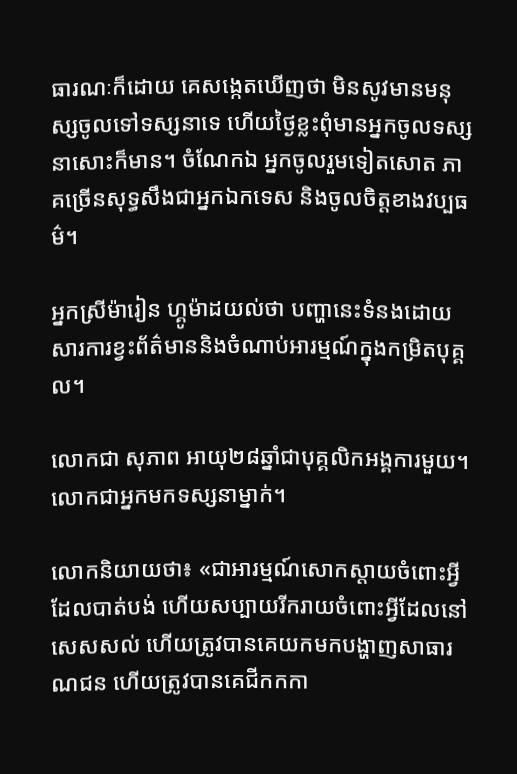ធារណៈក៏ដោយ គេសង្កេតឃើញថា មិនសូវមានមនុស្សចូលទៅទស្សនាទេ ហើយថ្ងៃខ្លះពុំមានអ្នកចូលទស្សនាសោះក៏មាន។ ចំណែកឯ អ្នកចូលរួមទៀតសោត ភាគច្រើនសុទ្ធសឹងជាអ្នកឯកទេស និងចូលចិត្តខាងវប្បធម៌។

អ្នកស្រីម៉ារៀន ហ្គូម៉ាដយល់ថា បញ្ហានេះទំនងដោយសារការខ្វះព័ត៌មាននិងចំណាប់អារម្មណ៍ក្នុងកម្រិតបុគ្គល។

លោកជា សុភាព អាយុ២៨ឆ្នាំជាបុគ្គលិកអង្គការមួយ។ លោកជាអ្នកមកទស្សនាម្នាក់។

លោកនិយាយថា៖ «ជាអារម្មណ៍សោកស្តាយចំពោះអ្វីដែលបាត់បង់ ហើយសប្បាយរីករាយចំពោះអ្វីដែលនៅសេសសល់ ហើយត្រូវបានគេយកមកបង្ហាញសាធារណជន ហើយត្រូវបានគេជីកកកា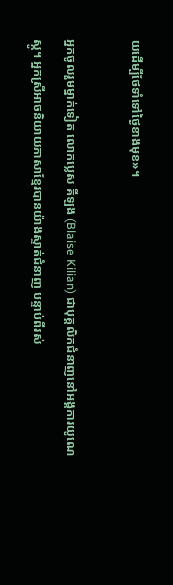យដើម្បីថែទាំទៅថ្ងៃខាងមុខ»។

អ្នកចូលរួមម្នាក់ទៀត លោកប្លេស គីឡង (Blaise Kilian) ជាបុគ្គលិកជំនាញនៅអង្គការយូណេស្កូ។ អ្នកស្រីអាចនិយាយភាសាខ្មែរបានយ៉ាងស្ទាត់ជំនាញ បន្ទាប់ពីរស់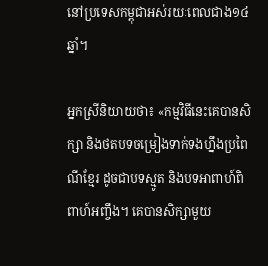នៅប្រទេសកម្ពុជាអស់រយៈពេលជាង១៤ឆ្នាំ។

អ្នកស្រីនិយាយថា៖ «កម្មវិធីនេះគេបានសិក្សា និងថតបទចម្រៀងទាក់ទងហ្នឹងប្រពៃណីខ្មែរ ដូចជាបទស្មូត និងបទអាពាហ៍ពិពាហ៍អញ្ចឹង។ គេបានសិក្សាមួយ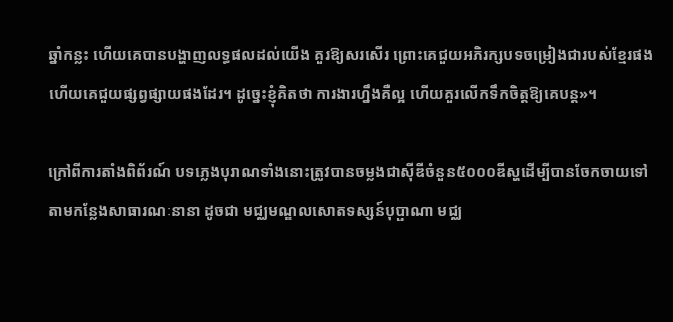ឆ្នាំកន្លះ ហើយគេបានបង្ហាញលទ្ធផលដល់យើង គួរឱ្យសរសើរ ព្រោះគេជួយអភិរក្សបទចម្រៀងជារបស់ខ្មែរផង ហើយគេជួយផ្សព្វផ្សាយផងដែរ។ ដូច្នេះខ្ញុំគិតថា ការងារហ្នឹងគឺល្អ ហើយគួរលើកទឹកចិត្តឱ្យគេបន្ត»។

ក្រៅពីការតាំងពិព័រណ៍ បទភ្លេងបុរាណទាំងនោះត្រូវបានចម្លងជាស៊ីឌីចំនួន៥០០០ឌីស្ហដើម្បីបានចែកចាយទៅតាមកន្លែងសាធារណៈនានា ដូចជា មជ្ឈមណ្ឌលសោតទស្សន៍បុប្ផាណា មជ្ឈ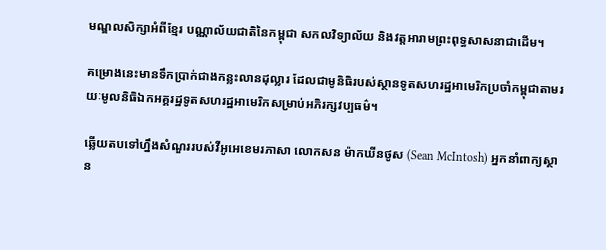មណ្ឌលសិក្សាអំពីខ្មែរ បណ្ណាល័យជាតិនៃកម្ពុជា សកលវិទ្យាល័យ និងវត្តអារាមព្រះពុទ្ធសាសនាជាដើម។

គម្រោងនេះមានទឹកប្រាក់ជាងកន្លះលានដុល្លារ ដែលជាមូនិធិរបស់ស្ថានទូតសហរដ្ឋអាមេរិកប្រចាំកម្ពុជាតាមរយៈមូលនិធិឯកអគ្គរដ្ឋទូតសហរដ្ឋអាមេរិកសម្រាប់អភិរក្សវប្បធម៌។

ឆ្លើយតបទៅហ្នឹងសំណួររបស់វីអូអេខេមរភាសា លោកសន ម៉ាកឃីនថូស (Sean McIntosh) អ្នកនាំពាក្យស្ថាន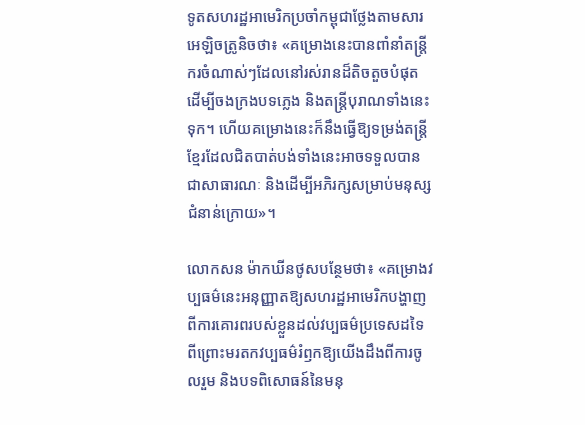ទូតសហរដ្ឋអាមេរិកប្រចាំកម្ពុជាថ្លែងតាមសារអេឡិចត្រូនិចថា៖ «គម្រោងនេះបានពាំនាំតន្ត្រីករចំណាស់ៗដែលនៅរស់រានដ៏តិចតួចបំផុត ដើម្បីចងក្រងបទភ្លេង និងតន្ត្រីបុរាណទាំងនេះទុក។ ហើយគម្រោងនេះក៏នឹងធ្វើឱ្យទម្រង់តន្ត្រីខ្មែរដែលជិតបាត់បង់ទាំងនេះអាចទទួលបានជាសាធារណៈ និងដើម្បីអភិរក្សសម្រាប់មនុស្សជំនាន់ក្រោយ»។

លោកសន ម៉ាកឃីនថូសបន្ថែមថា៖ «គម្រោងវប្បធម៌នេះអនុញ្ញាតឱ្យសហរដ្ឋអាមេរិកបង្ហាញពីការគោរពរបស់ខ្លួនដល់វប្បធម៌ប្រទេសដទៃ ពីព្រោះមរតកវប្បធម៌រំឭកឱ្យយើងដឹងពីការចូលរួម និងបទពិសោធន៍នៃមនុ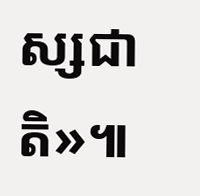ស្សជាតិ»៕